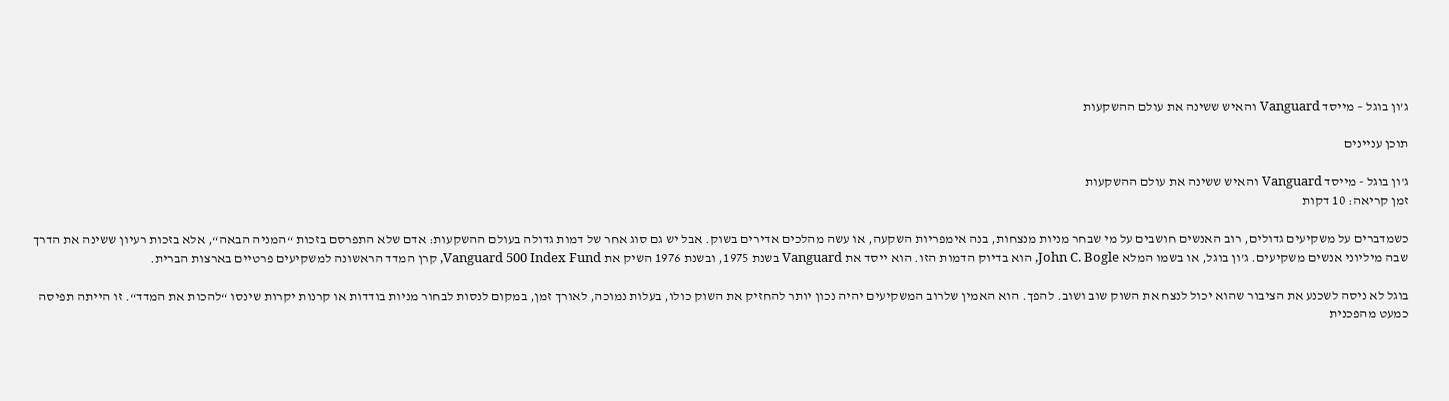ג’ון בוגל – מייסד Vanguard והאיש ששינה את עולם ההשקעות

תוכן עניינים

ג'ון בוגל - מייסד Vanguard והאיש ששינה את עולם ההשקעות
זמן קריאה: 10 דקות

כשמדברים על משקיעים גדולים, רוב האנשים חושבים על מי שבחר מניות מנצחות, בנה אימפריות השקעה, או עשה מהלכים אדירים בשוק. אבל יש גם סוג אחר של דמות גדולה בעולם ההשקעות: אדם שלא התפרסם בזכות “המניה הבאה“, אלא בזכות רעיון ששינה את הדרך שבה מיליוני אנשים משקיעים. ג’ון בוגל, או בשמו המלא John C. Bogle, הוא בדיוק הדמות הזו. הוא ייסד את Vanguard בשנת 1975, ובשנת 1976 השיק את Vanguard 500 Index Fund, קרן המדד הראשונה למשקיעים פרטיים בארצות הברית.

בוגל לא ניסה לשכנע את הציבור שהוא יכול לנצח את השוק שוב ושוב. להפך. הוא האמין שלרוב המשקיעים יהיה נכון יותר להחזיק את השוק כולו, בעלות נמוכה, לאורך זמן, במקום לנסות לבחור מניות בודדות או קרנות יקרות שינסו “להכות את המדד“. זו הייתה תפיסה כמעט מהפכנית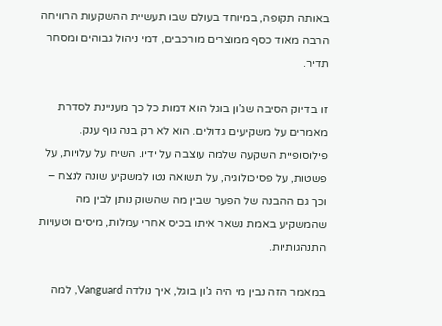באותה תקופה, במיוחד בעולם שבו תעשיית ההשקעות הרוויחה הרבה מאוד כסף ממוצרים מורכבים, דמי ניהול גבוהים ומסחר תדיר.

זו בדיוק הסיבה שג’ון בוגל הוא דמות כל כך מעניינת לסדרת מאמרים על משקיעים גדולים. הוא לא רק בנה גוף ענק. פילוסופיית השקעה שלמה עוצבה על ידיו. השיח על עלויות, על פשטות, על פסיכולוגיה, על תשואה נטו למשקיע שונה לנצח – וכך גם ההבנה של הפער שבין מה שהשוק נותן לבין מה שהמשקיע באמת נשאר איתו בכיס אחרי עמלות, מיסים וטעויות התנהגותיות.

במאמר הזה נבין מי היה ג’ון בוגל, איך נולדה Vanguard, למה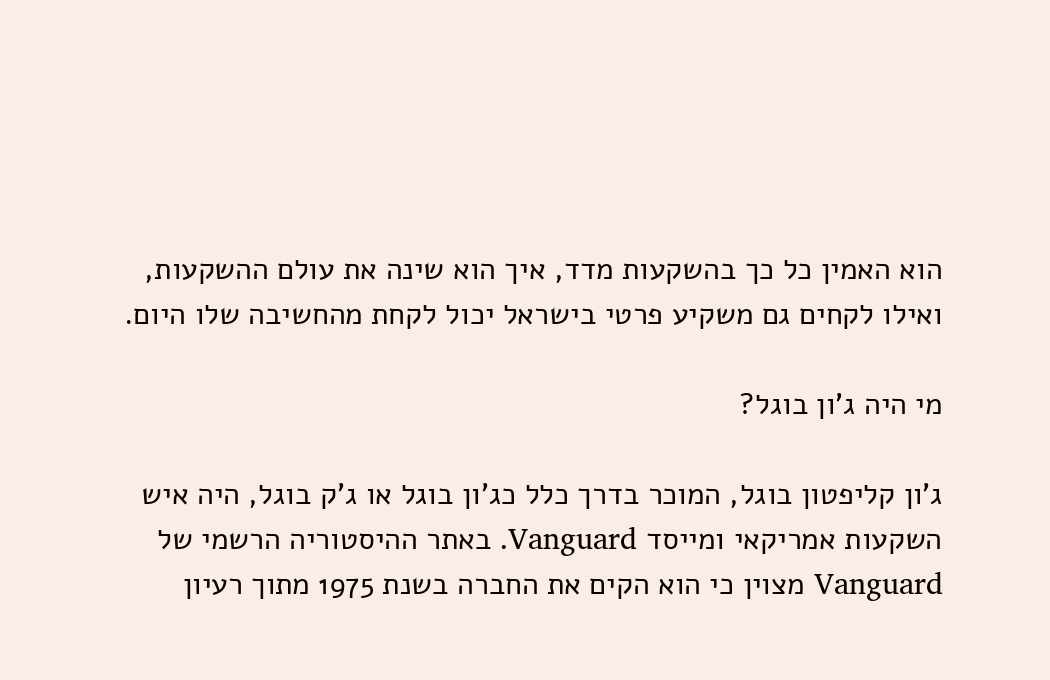הוא האמין כל כך בהשקעות מדד, איך הוא שינה את עולם ההשקעות, ואילו לקחים גם משקיע פרטי בישראל יכול לקחת מהחשיבה שלו היום.

מי היה ג’ון בוגל?

ג’ון קליפטון בוגל, המוכר בדרך כלל כג’ון בוגל או ג’ק בוגל, היה איש השקעות אמריקאי ומייסד Vanguard. באתר ההיסטוריה הרשמי של Vanguard מצוין כי הוא הקים את החברה בשנת 1975 מתוך רעיון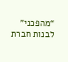“מהפכני” לבנות חברת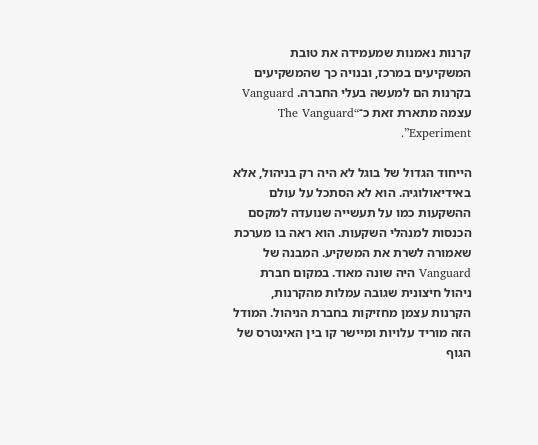קרנות נאמנות שמעמידה את טובת המשקיעים במרכז, ובנויה כך שהמשקיעים בקרנות הם למעשה בעלי החברה. Vanguard עצמה מתארת זאת כ־“The Vanguard Experiment”.

הייחוד הגדול של בוגל לא היה רק בניהול, אלא באידיאולוגיה. הוא לא הסתכל על עולם ההשקעות כמו על תעשייה שנועדה למקסם הכנסות למנהלי השקעות. הוא ראה בו מערכת שאמורה לשרת את המשקיע. המבנה של Vanguard היה שונה מאוד. במקום חברת ניהול חיצונית שגובה עמלות מהקרנות, הקרנות עצמן מחזיקות בחברת הניהול. המודל הזה מוריד עלויות ומיישר קו בין האינטרס של הגוף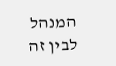המנהל לבין זה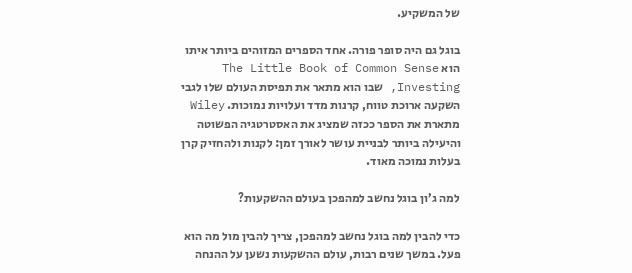של המשקיע.

בוגל גם היה סופר פורה. אחד הספרים המזוהים ביותר איתו הוא The Little Book of Common Sense Investing, שבו הוא מתאר את תפיסת העולם שלו לגבי השקעה ארוכת טווח, קרנות מדד ועלויות נמוכות. Wiley מתארת את הספר ככזה שמציג את האסטרטגיה הפשוטה והיעילה ביותר לבניית עושר לאורך זמן: לקנות ולהחזיק קרן בעלות נמוכה מאוד.

למה ג’ון בוגל נחשב למהפכן בעולם ההשקעות?

כדי להבין למה בוגל נחשב למהפכן, צריך להבין מול מה הוא פעל. במשך שנים רבות, עולם ההשקעות נשען על ההנחה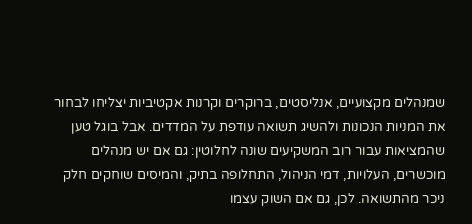שמנהלים מקצועיים, אנליסטים, ברוקרים וקרנות אקטיביות יצליחו לבחור את המניות הנכונות ולהשיג תשואה עודפת על המדדים. אבל בוגל טען שהמציאות עבור רוב המשקיעים שונה לחלוטין: גם אם יש מנהלים מוכשרים, העלויות, דמי הניהול, התחלופה בתיק, והמיסים שוחקים חלק ניכר מהתשואה. לכן, גם אם השוק עצמו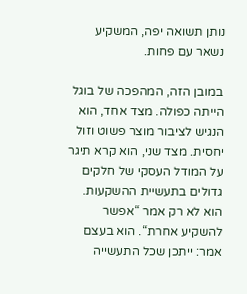נותן תשואה יפה, המשקיע נשאר עם פחות.

במובן הזה, המהפכה של בוגל הייתה כפולה. מצד אחד, הוא הנגיש לציבור מוצר פשוט וזול יחסית. מצד שני, הוא קרא תיגר על המודל העסקי של חלקים גדולים בתעשיית ההשקעות. הוא לא רק אמר “אפשר להשקיע אחרת“. הוא בעצם אמר: ייתכן שכל התעשייה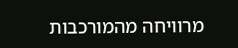מרוויחה מהמורכבות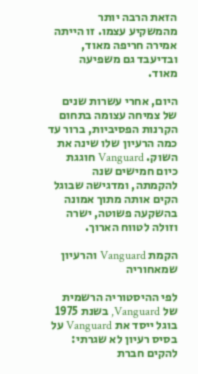הזאת הרבה יותר מהמשקיע עצמו. זו הייתה אמירה חריפה מאוד, ובדיעבד גם משפיעה מאוד.

היום, אחרי עשרות שנים של צמיחה עצומה בתחום הקרנות הפסיביות, ברור עד כמה הרעיון שלו שינה את השוק. Vanguard חוגגת כיום חמישים שנה להקמתה, ומדגישה שבוגל הקים אותה מתוך אמונה בהשקעה פשוטה, ישרה וזולה לטווח הארוך.

הקמת Vanguard והרעיון שמאחוריה

לפי ההיסטוריה הרשמית של Vanguard, בשנת 1975 בוגל ייסד את Vanguard על בסיס רעיון לא שגרתי: להקים חברת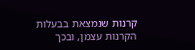קרנות שנמצאת בבעלות הקרנות עצמן, ובכך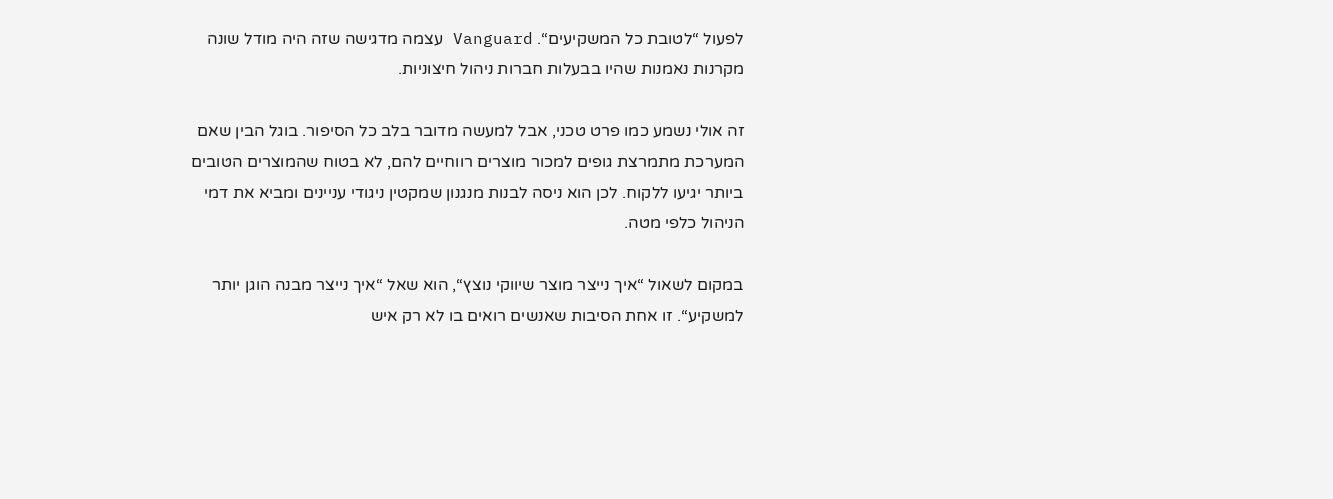לפעול “לטובת כל המשקיעים“. Vanguard עצמה מדגישה שזה היה מודל שונה מקרנות נאמנות שהיו בבעלות חברות ניהול חיצוניות.

זה אולי נשמע כמו פרט טכני, אבל למעשה מדובר בלב כל הסיפור. בוגל הבין שאם המערכת מתמרצת גופים למכור מוצרים רווחיים להם, לא בטוח שהמוצרים הטובים ביותר יגיעו ללקוח. לכן הוא ניסה לבנות מנגנון שמקטין ניגודי עניינים ומביא את דמי הניהול כלפי מטה.

במקום לשאול “איך נייצר מוצר שיווקי נוצץ“, הוא שאל “איך נייצר מבנה הוגן יותר למשקיע“. זו אחת הסיבות שאנשים רואים בו לא רק איש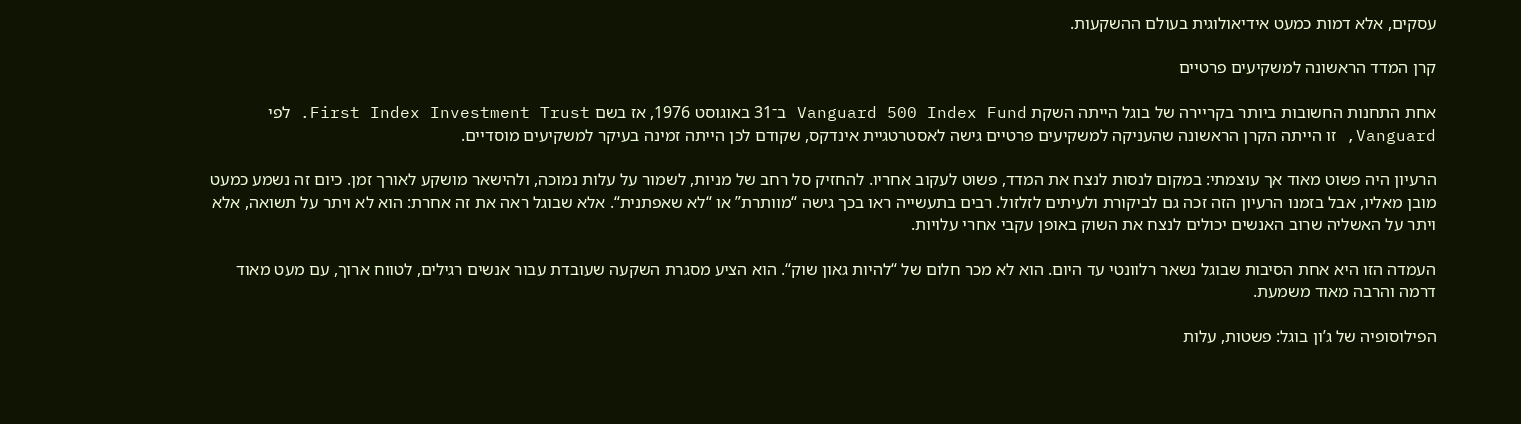עסקים, אלא דמות כמעט אידיאולוגית בעולם ההשקעות.

קרן המדד הראשונה למשקיעים פרטיים

אחת התחנות החשובות ביותר בקריירה של בוגל הייתה השקת Vanguard 500 Index Fund ב־31 באוגוסט 1976, אז בשם First Index Investment Trust. לפי Vanguard, זו הייתה הקרן הראשונה שהעניקה למשקיעים פרטיים גישה לאסטרטגיית אינדקס, שקודם לכן הייתה זמינה בעיקר למשקיעים מוסדיים.

הרעיון היה פשוט מאוד אך עוצמתי: במקום לנסות לנצח את המדד, פשוט לעקוב אחריו. להחזיק סל רחב של מניות, לשמור על עלות נמוכה, ולהישאר מושקע לאורך זמן. כיום זה נשמע כמעט מובן מאליו, אבל בזמנו הרעיון הזה זכה גם לביקורת ולעיתים לזלזול. רבים בתעשייה ראו בכך גישה “מוותרת” או “לא שאפתנית“. אלא שבוגל ראה את זה אחרת: הוא לא ויתר על תשואה, אלא ויתר על האשליה שרוב האנשים יכולים לנצח את השוק באופן עקבי אחרי עלויות.

העמדה הזו היא אחת הסיבות שבוגל נשאר רלוונטי עד היום. הוא לא מכר חלום של “להיות גאון שוק“. הוא הציע מסגרת השקעה שעובדת עבור אנשים רגילים, לטווח ארוך, עם מעט מאוד דרמה והרבה מאוד משמעת.

הפילוסופיה של ג’ון בוגל: פשטות, עלות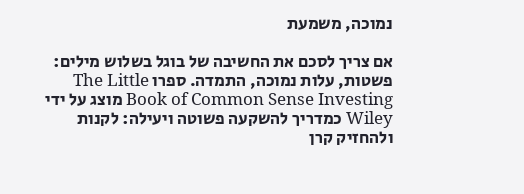נמוכה, משמעת

אם צריך לסכם את החשיבה של בוגל בשלוש מילים: פשטות, עלות נמוכה, התמדה. ספרו The Little Book of Common Sense Investing מוצג על ידי Wiley כמדריך להשקעה פשוטה ויעילה: לקנות ולהחזיק קרן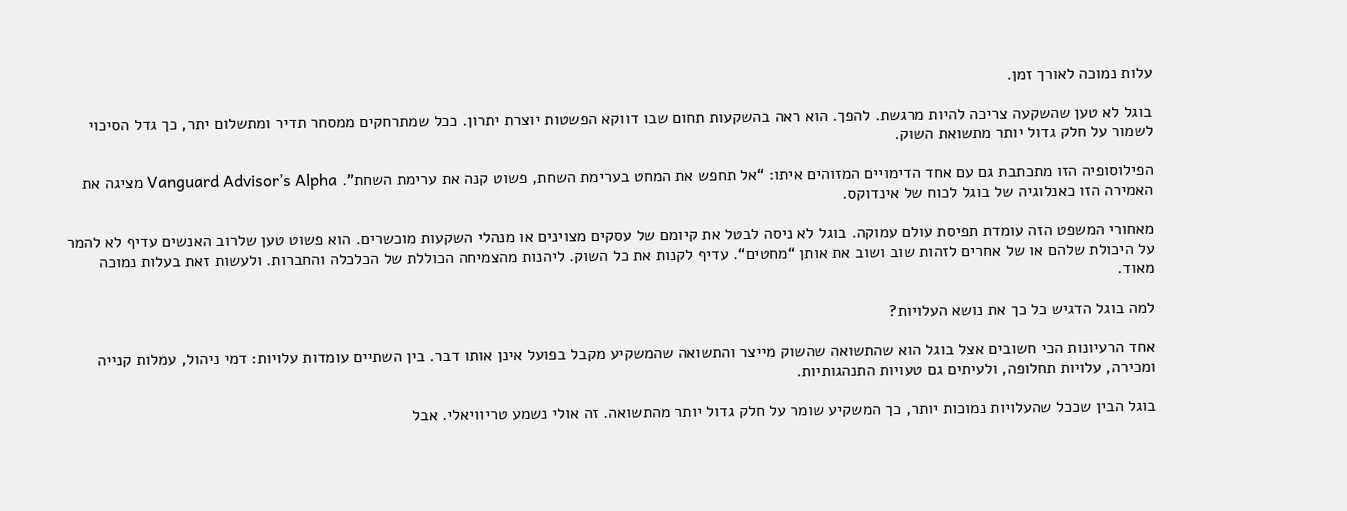עלות נמוכה לאורך זמן.

בוגל לא טען שהשקעה צריכה להיות מרגשת. להפך. הוא ראה בהשקעות תחום שבו דווקא הפשטות יוצרת יתרון. ככל שמתרחקים ממסחר תדיר ומתשלום יתר, כך גדל הסיכוי לשמור על חלק גדול יותר מתשואת השוק.

הפילוסופיה הזו מתכתבת גם עם אחד הדימויים המזוהים איתו: “אל תחפש את המחט בערימת השחת, פשוט קנה את ערימת השחת”. Vanguard Advisor’s Alpha מציגה את האמירה הזו כאנלוגיה של בוגל לכוח של אינדוקס.

מאחורי המשפט הזה עומדת תפיסת עולם עמוקה. בוגל לא ניסה לבטל את קיומם של עסקים מצוינים או מנהלי השקעות מוכשרים. הוא פשוט טען שלרוב האנשים עדיף לא להמר על היכולת שלהם או של אחרים לזהות שוב ושוב את אותן “מחטים“. עדיף לקנות את כל השוק. ליהנות מהצמיחה הכוללת של הכלכלה והחברות. ולעשות זאת בעלות נמוכה מאוד.

למה בוגל הדגיש כל כך את נושא העלויות?

אחד הרעיונות הכי חשובים אצל בוגל הוא שהתשואה שהשוק מייצר והתשואה שהמשקיע מקבל בפועל אינן אותו דבר. בין השתיים עומדות עלויות: דמי ניהול, עמלות קנייה ומכירה, עלויות תחלופה, ולעיתים גם טעויות התנהגותיות.

בוגל הבין שככל שהעלויות נמוכות יותר, כך המשקיע שומר על חלק גדול יותר מהתשואה. זה אולי נשמע טריוויאלי. אבל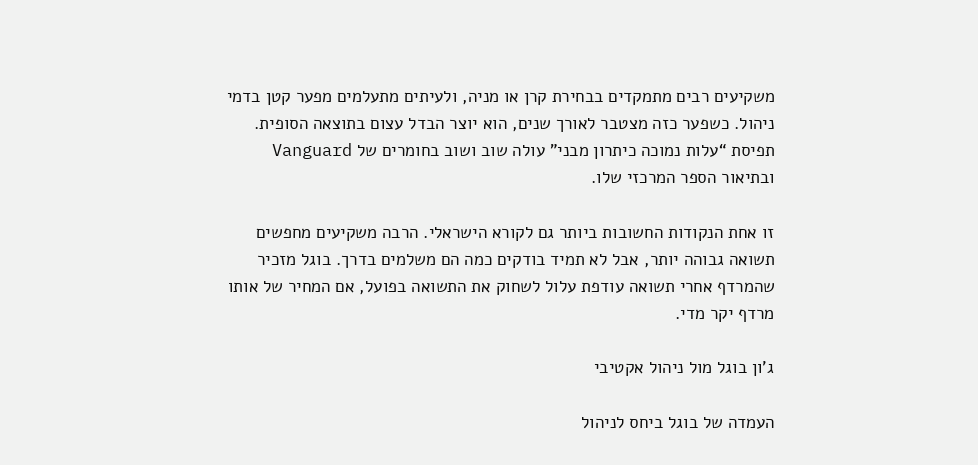משקיעים רבים מתמקדים בבחירת קרן או מניה, ולעיתים מתעלמים מפער קטן בדמי ניהול. כשפער כזה מצטבר לאורך שנים, הוא יוצר הבדל עצום בתוצאה הסופית. תפיסת “עלות נמוכה כיתרון מבני” עולה שוב ושוב בחומרים של Vanguard ובתיאור הספר המרכזי שלו.

זו אחת הנקודות החשובות ביותר גם לקורא הישראלי. הרבה משקיעים מחפשים תשואה גבוהה יותר, אבל לא תמיד בודקים כמה הם משלמים בדרך. בוגל מזכיר שהמרדף אחרי תשואה עודפת עלול לשחוק את התשואה בפועל, אם המחיר של אותו מרדף יקר מדי.

ג’ון בוגל מול ניהול אקטיבי

העמדה של בוגל ביחס לניהול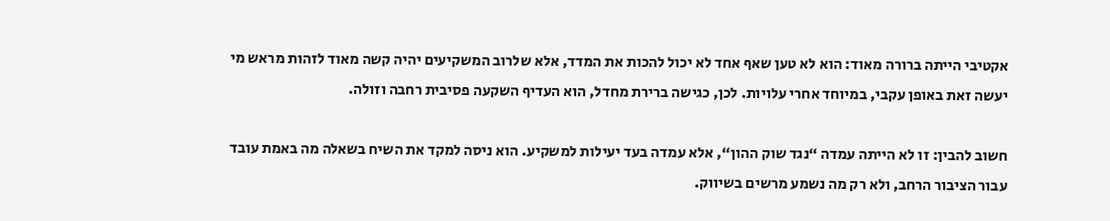אקטיבי הייתה ברורה מאוד: הוא לא טען שאף אחד לא יכול להכות את המדד, אלא שלרוב המשקיעים יהיה קשה מאוד לזהות מראש מי יעשה זאת באופן עקבי, במיוחד אחרי עלויות. לכן, כגישה ברירת מחדל, הוא העדיף השקעה פסיבית רחבה וזולה.

חשוב להבין: זו לא הייתה עמדה “נגד שוק ההון“, אלא עמדה בעד יעילות למשקיע. הוא ניסה למקד את השיח בשאלה מה באמת עובד עבור הציבור הרחב, ולא רק מה נשמע מרשים בשיווק.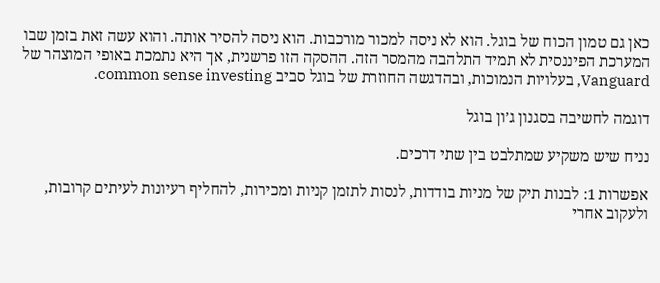כאן גם טמון הכוח של בוגל. הוא לא ניסה למכור מורכבות. הוא ניסה להסיר אותה. והוא עשה זאת בזמן שבו המערכת הפיננסית לא תמיד התלהבה מהמסר הזה. ההסקה הזו פרשנית, אך היא נתמכת באופי המוצהר של Vanguard, בעלויות הנמוכות, ובהדגשה החוזרת של בוגל סביב common sense investing.

דוגמה לחשיבה בסגנון ג’ון בוגל

נניח שיש משקיע שמתלבט בין שתי דרכים.

אפשרות 1: לבנות תיק של מניות בודדות, לנסות לתזמן קניות ומכירות, להחליף רעיונות לעיתים קרובות, ולעקוב אחרי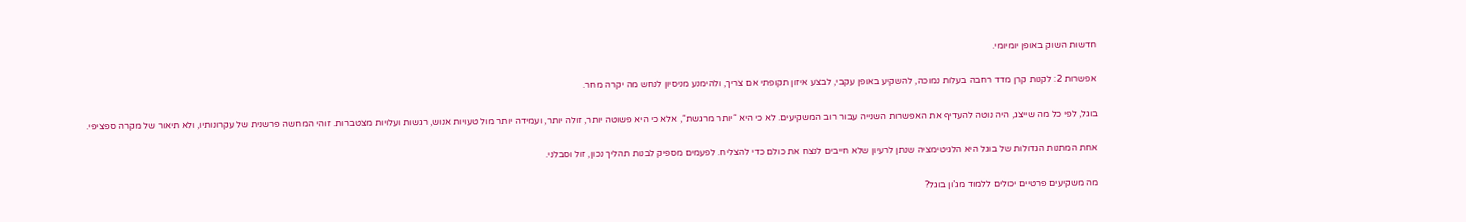חדשות השוק באופן יומיומי.

אפשרות 2: לקנות קרן מדד רחבה בעלות נמוכה, להשקיע באופן עקבי, לבצע איזון תקופתי אם צריך, ולהימנע מניסיון לנחש מה יקרה מחר.

בוגל, לפי כל מה שייצג, היה נוטה להעדיף את האפשרות השנייה עבור רוב המשקיעים. לא כי היא “יותר מרגשת“, אלא כי היא פשוטה יותר, זולה יותר, ועמידה יותר מול טעויות אנוש, רגשות ועלויות מצטברות. זוהי המחשה פרשנית של עקרונותיו, ולא תיאור של מקרה ספציפי.

אחת המתנות הגדולות של בוגל היא הלגיטימציה שנתן לרעיון שלא חייבים לנצח את כולם כדי להצליח. לפעמים מספיק לבנות תהליך נכון, זול וסבלני.

מה משקיעים פרטיים יכולים ללמוד מג’ון בוגל?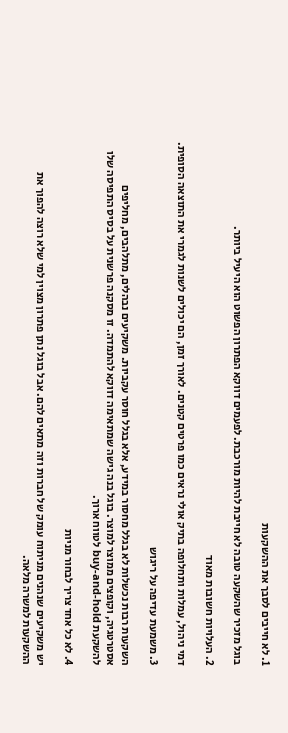1. לא חייבים לסבך את ההשקעות

בוגל מזכיר שהשקעה טובה לא חייבת להיות מורכבת. לפעמים דווקא הפתרון הפשוט הוא היעיל ביותר.

2. העלויות חשובות מאוד

דמי ניהול, עמלות ותחלופה בתיק אולי נראים כמו פרטים קטנים. לאורך זמן, הם יכולים לשנות לגמרי את התוצאה הסופית.

3. משמעת עדיפה על ריגוש

השקעות רבות נכשלות לא בגלל מחסור במידע, אלא בגלל חוסר עקביות. משקיעים נבהלים, מתלהבים, מחליפים אסטרטגיה, וקופצים ממוצר למוצר. בוגל בנה גישה שמתאימה דווקא להתמדה. זו מסקנה פרשנית על בסיס התפיסה שלו להשקעת buy-and-hold לטווח ארוך.

4. לא כל אחד צריך לבחור מניות

יש משקיעים שנהנים מניתוח עומק של חברות וזה מתאים להם. אבל בוגל נתן פתרון מצוין למי שלא רוצה להפוך את ההשקעות למשרה מלאה.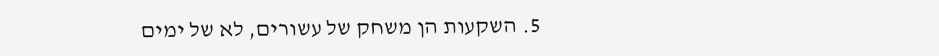5. השקעות הן משחק של עשורים, לא של ימים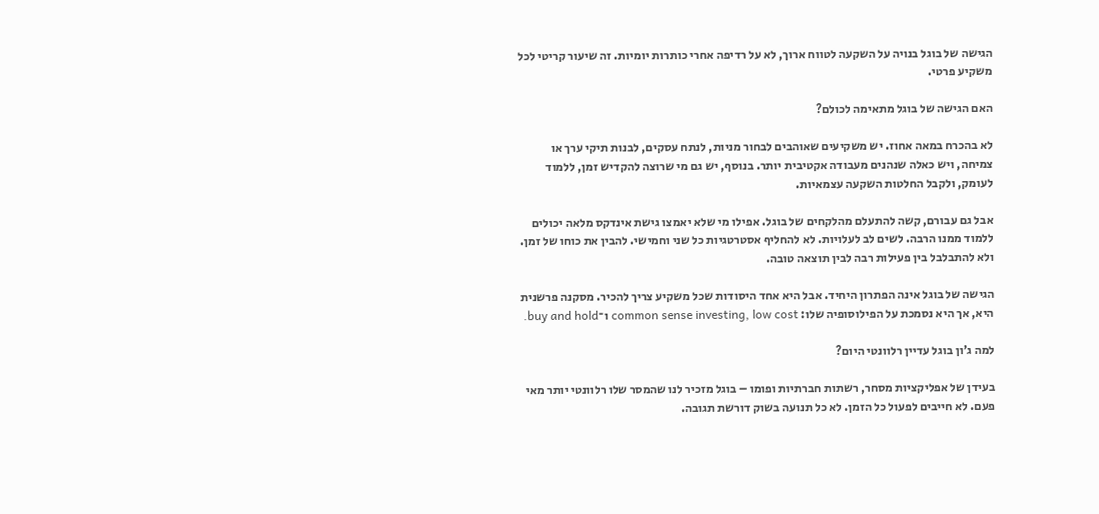הגישה של בוגל בנויה על השקעה לטווח ארוך, לא על רדיפה אחרי כותרות יומיות. זה שיעור קריטי לכל משקיע פרטי.

האם הגישה של בוגל מתאימה לכולם?

לא בהכרח במאה אחוז. יש משקיעים שאוהבים לבחור מניות, לנתח עסקים, לבנות תיקי ערך או צמיחה, ויש כאלה שנהנים מעבודה אקטיבית יותר. בנוסף, יש גם מי שרוצה להקדיש זמן, ללמוד לעומק, ולקבל החלטות השקעה עצמאיות.

אבל גם עבורם, קשה להתעלם מהלקחים של בוגל. אפילו מי שלא יאמצו גישת אינדקס מלאה יכולים ללמוד ממנו הרבה. לשים לב לעלויות. לא להחליף אסטרטגיות כל שני וחמישי. להבין את כוחו של זמן. ולא להתבלבל בין פעילות רבה לבין תוצאה טובה.

הגישה של בוגל אינה הפתרון היחיד. אבל היא אחד היסודות שכל משקיע צריך להכיר. מסקנה פרשנית היא, אך היא נסמכת על הפילוסופיה שלו: common sense investing, low cost ו־buy and hold.

למה ג’ון בוגל עדיין רלוונטי היום?

בעידן של אפליקציות מסחר, רשתות חברתיות ופומו – בוגל מזכיר לנו שהמסר שלו רלוונטי יותר מאי פעם. לא חייבים לפעול כל הזמן. לא כל תנועה בשוק דורשת תגובה.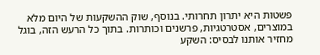פשטות היא יתרון תחרותי. בנוסף, שוק ההשקעות של היום מלא במוצרים, אסטרטגיות, פרשנים וכותרות. בתוך כל הרעש הזה, בוגל מחזיר אותנו לבסיס: השקע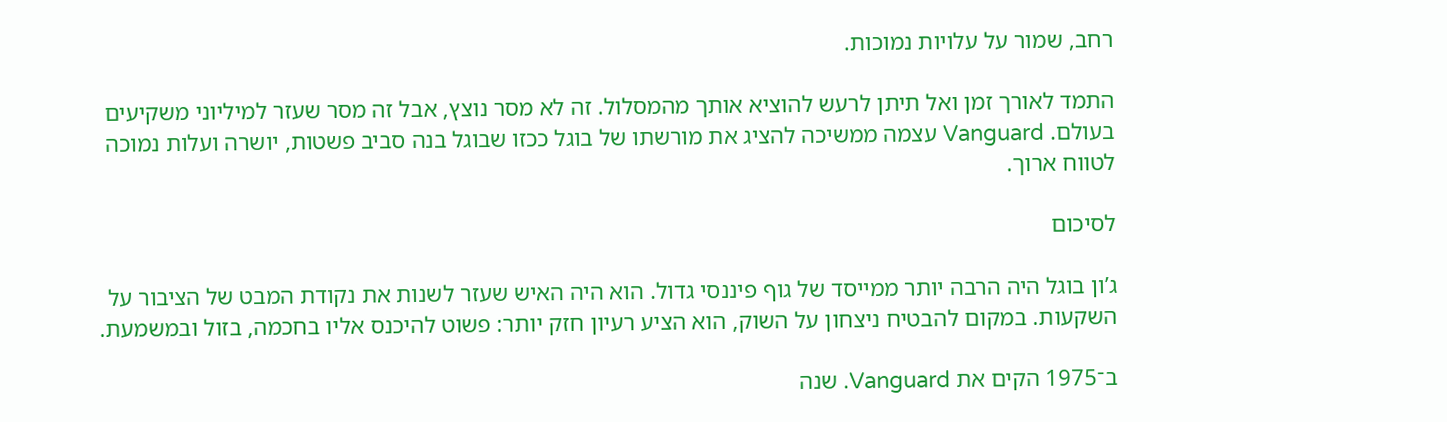רחב, שמור על עלויות נמוכות.

התמד לאורך זמן ואל תיתן לרעש להוציא אותך מהמסלול. זה לא מסר נוצץ, אבל זה מסר שעזר למיליוני משקיעים בעולם. Vanguard עצמה ממשיכה להציג את מורשתו של בוגל ככזו שבוגל בנה סביב פשטות, יושרה ועלות נמוכה לטווח ארוך.

לסיכום

ג’ון בוגל היה הרבה יותר ממייסד של גוף פיננסי גדול. הוא היה האיש שעזר לשנות את נקודת המבט של הציבור על השקעות. במקום להבטיח ניצחון על השוק, הוא הציע רעיון חזק יותר: פשוט להיכנס אליו בחכמה, בזול ובמשמעת.

ב־1975 הקים את Vanguard. שנה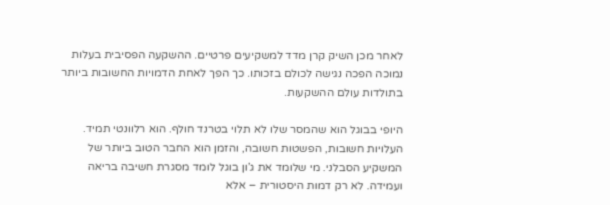לאחר מכן השיק קרן מדד למשקיעים פרטיים. ההשקעה הפסיבית בעלות נמוכה הפכה נגישה לכולם בזכותו. כך הפך לאחת הדמויות החשובות ביותר בתולדות עולם ההשקעות.

היופי בבוגל הוא שהמסר שלו לא תלוי בטרנד חולף. הוא רלוונטי תמיד. העלויות חשובות, הפשטות חשובה, והזמן הוא החבר הטוב ביותר של המשקיע הסבלני. מי שלומד את ג’ון בוגל לומד מסגרת חשיבה בריאה ועמידה. לא רק דמות היסטורית – אלא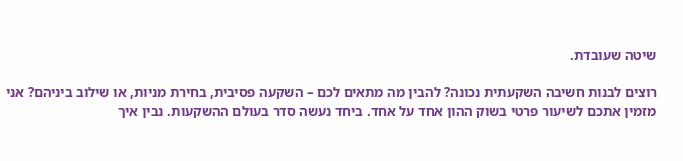שיטה שעובדת.

רוצים לבנות חשיבה השקעתית נכונה? להבין מה מתאים לכם – השקעה פסיבית, בחירת מניות, או שילוב ביניהם? אני מזמין אתכם לשיעור פרטי בשוק ההון אחד על אחד. ביחד נעשה סדר בעולם ההשקעות. נבין איך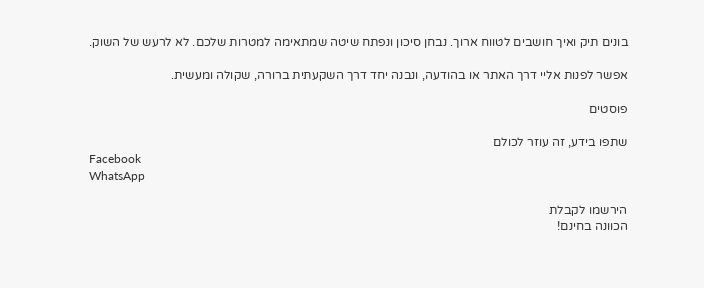בונים תיק ואיך חושבים לטווח ארוך. נבחן סיכון ונפתח שיטה שמתאימה למטרות שלכם. לא לרעש של השוק.

אפשר לפנות אליי דרך האתר או בהודעה, ונבנה יחד דרך השקעתית ברורה, שקולה ומעשית.

פוסטים

שתפו בידע, זה עוזר לכולם
Facebook
WhatsApp

הירשמו לקבלת
הכוונה בחינם!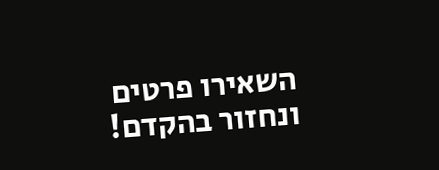השאירו פרטים ונחזור בהקדם!